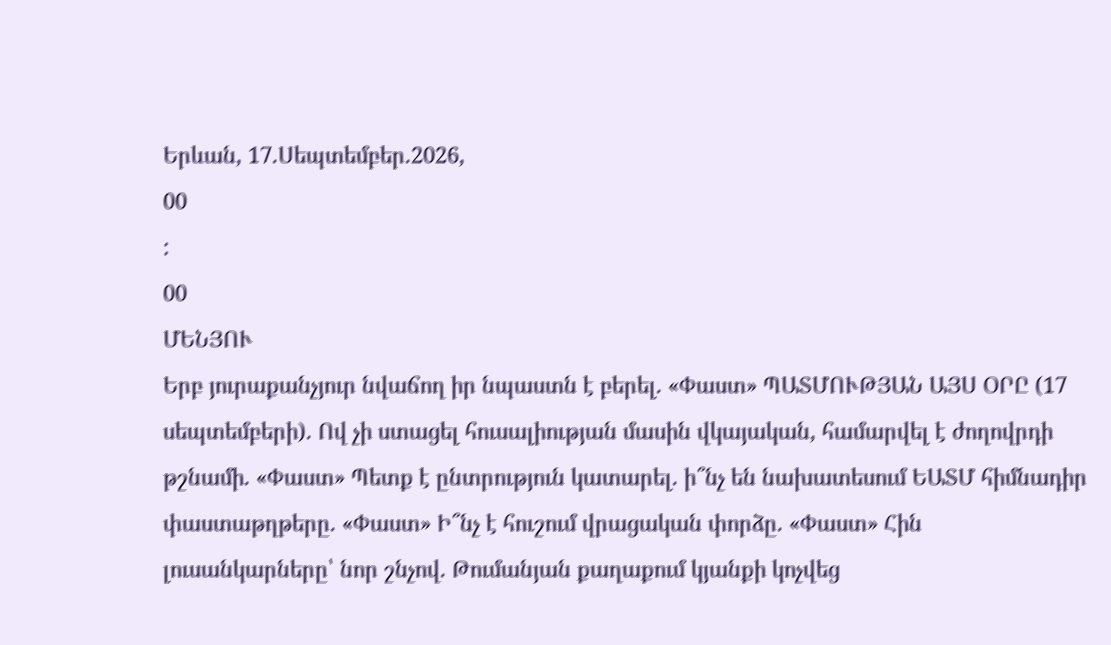Երևան, 17.Սեպտեմբեր.2026,
00
:
00
ՄԵՆՅՈՒ
Երբ յուրաքանչյուր նվաճող իր նպաստն է բերել. «Փաստ» ՊԱՏՄՈՒԹՅԱՆ ԱՅՍ ՕՐԸ (17 սեպտեմբերի). Ով չի ստացել հուսալիության մասին վկայական, համարվել է ժողովրդի թշնամի. «Փաստ» Պետք է ընտրություն կատարել. ի՞նչ են նախատեսում ԵԱՏՄ հիմնադիր փաստաթղթերը. «Փաստ» Ի՞նչ է հուշում վրացական փորձը. «Փաստ» Հին լուսանկարները՝ նոր շնչով. Թումանյան քաղաքում կյանքի կոչվեց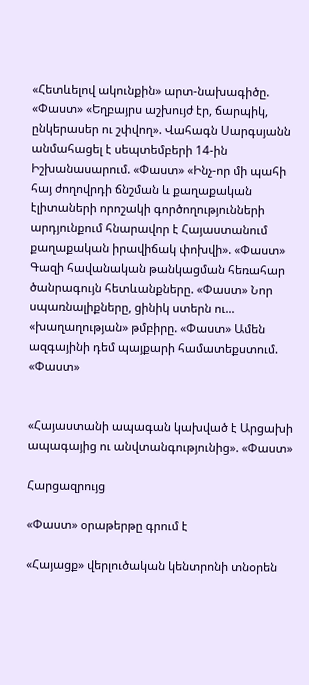«Հետևելով ակունքին» արտ-նախագիծը. «Փաստ» «Եղբայրս աշխույժ էր, ճարպիկ, ընկերասեր ու շփվող». Վահագն Սարգսյանն անմահացել է սեպտեմբերի 14-ին Իշխանասարում. «Փաստ» «Ինչ-որ մի պահի հայ ժողովրդի ճնշման և քաղաքական էլիտաների որոշակի գործողությունների արդյունքում հնարավոր է Հայաստանում քաղաքական իրավիճակ փոխվի». «Փաստ» Գազի հավանական թանկացման հեռահար ծանրագույն հետևանքները. «Փաստ» Նոր սպառնալիքները, ցինիկ ստերն ու... «խաղաղության» թմբիրը. «Փաստ» Ամեն ազգայինի դեմ պայքարի համատեքստում. «Փաստ»


«Հայաստանի ապագան կախված է Արցախի ապագայից ու անվտանգությունից». «Փաստ»

Հարցազրույց

«Փաստ» օրաթերթը գրում է

«Հայացք» վերլուծական կենտրոնի տնօրեն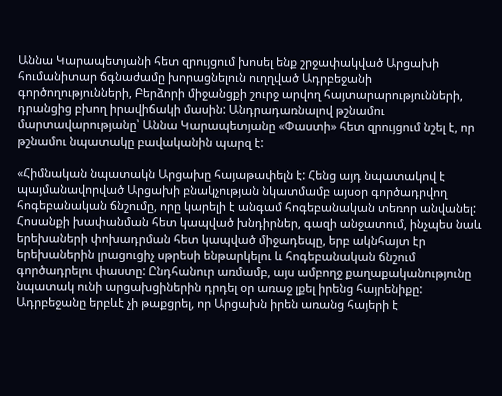Աննա Կարապետյանի հետ զրույցում խոսել ենք շրջափակված Արցախի հումանիտար ճգնաժամը խորացնելուն ուղղված Ադրբեջանի գործողությունների, Բերձորի միջանցքի շուրջ արվող հայտարարությունների, դրանցից բխող իրավիճակի մասին: Անդրադառնալով թշնամու մարտավարությանը՝ Աննա Կարապետյանը «Փաստի» հետ զրույցում նշել է, որ թշնամու նպատակը բավականին պարզ է:

«Հիմնական նպատակն Արցախը հայաթափելն է: Հենց այդ նպատակով է պայմանավորված Արցախի բնակչության նկատմամբ այսօր գործադրվող հոգեբանական ճնշումը, որը կարելի է անգամ հոգեբանական տեռոր անվանել: Հոսանքի խափանման հետ կապված խնդիրներ, գազի անջատում, ինչպես նաև երեխաների փոխադրման հետ կապված միջադեպը, երբ ակնհայտ էր երեխաներին լրացուցիչ սթրեսի ենթարկելու և հոգեբանական ճնշում գործադրելու փաստը: Ընդհանուր առմամբ, այս ամբողջ քաղաքականությունը նպատակ ունի արցախցիներին դրդել օր առաջ լքել իրենց հայրենիքը: Ադրբեջանը երբևէ չի թաքցրել, որ Արցախն իրեն առանց հայերի է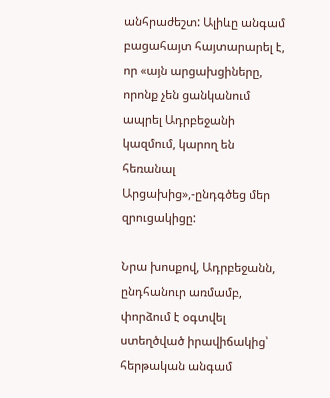անհրաժեշտ: Ալիևը անգամ բացահայտ հայտարարել է, որ «այն արցախցիները, որոնք չեն ցանկանում ապրել Ադրբեջանի կազմում, կարող են հեռանալ Արցախից»,-ընդգծեց մեր զրուցակիցը:

Նրա խոսքով, Ադրբեջանն, ընդհանուր առմամբ, փորձում է օգտվել ստեղծված իրավիճակից՝ հերթական անգամ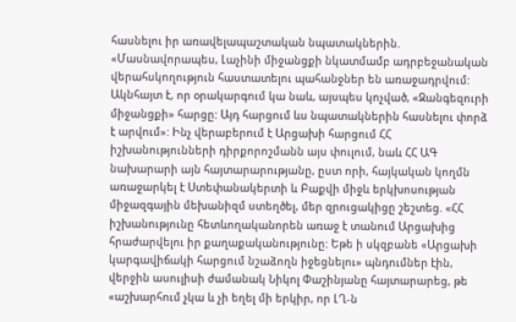հասնելու իր առավելապաշտական նպատակներին. «Մասնավորապես, Լաչինի միջանցքի նկատմամբ ադրբեջանական վերահսկողություն հաստատելու պահանջներ են առաջադրվում: Ակնհայտ է, որ օրակարգում կա նաև, այսպես կոչված, «Զանգեզուրի միջանցքի» հարցը: Այդ հարցում ևս նպատակներին հասնելու փորձ է արվում»: Ինչ վերաբերում է Արցախի հարցում ՀՀ իշխանությունների դիրքորոշմանն այս փուլում, նաև ՀՀ ԱԳ նախարարի այն հայտարարությանը, ըստ որի, հայկական կողմն առաջարկել է Ստեփանակերտի և Բաքվի միջև երկխոսության միջազգային մեխանիզմ ստեղծել, մեր զրուցակիցը շեշտեց. «ՀՀ իշխանությունը հետևողականորեն առաջ է տանում Արցախից հրաժարվելու իր քաղաքականությունը: Եթե ի սկզբանե «Արցախի կարգավիճակի հարցում նշաձողն իջեցնելու» պնդումներ էին, վերջին ասուլիսի ժամանակ Նիկոլ Փաշինյանը հայտարարեց, թե «աշխարհում չկա և չի եղել մի երկիր, որ ԼՂ-ն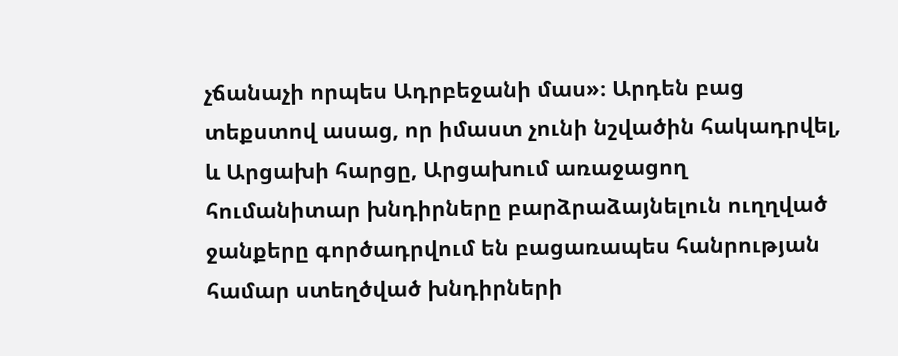չճանաչի որպես Ադրբեջանի մաս»։ Արդեն բաց տեքստով ասաց, որ իմաստ չունի նշվածին հակադրվել, և Արցախի հարցը, Արցախում առաջացող հումանիտար խնդիրները բարձրաձայնելուն ուղղված ջանքերը գործադրվում են բացառապես հանրության համար ստեղծված խնդիրների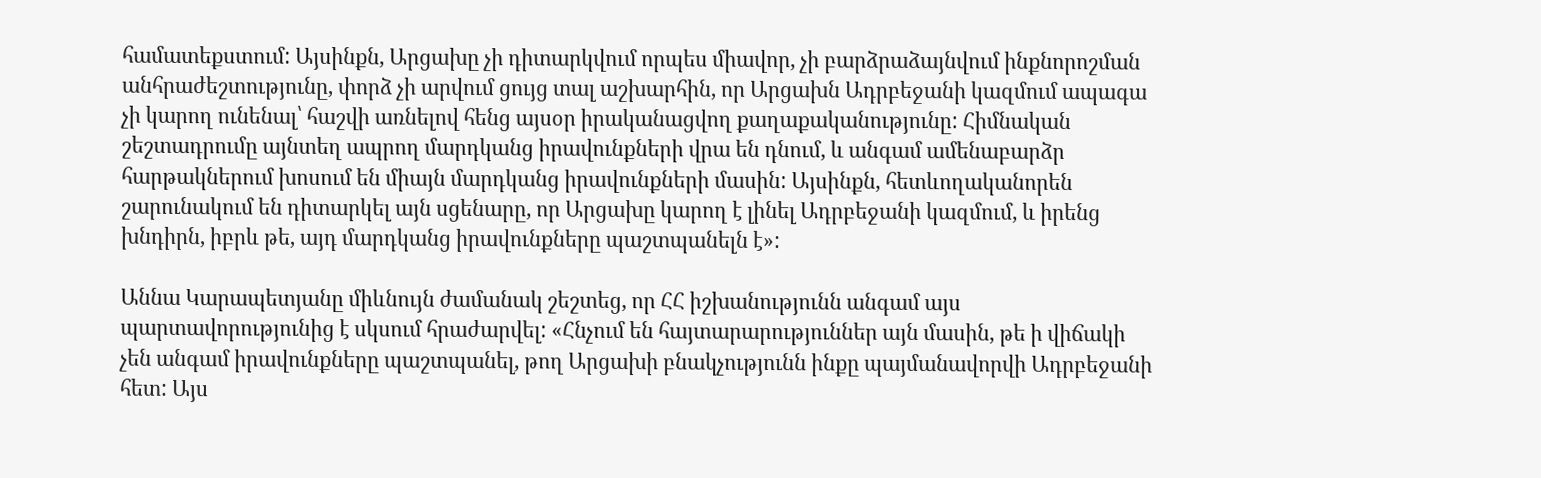համատեքստում: Այսինքն, Արցախը չի դիտարկվում որպես միավոր, չի բարձրաձայնվում ինքնորոշման անհրաժեշտությունը, փորձ չի արվում ցույց տալ աշխարհին, որ Արցախն Ադրբեջանի կազմում ապագա չի կարող ունենալ՝ հաշվի առնելով հենց այսօր իրականացվող քաղաքականությունը: Հիմնական շեշտադրումը այնտեղ ապրող մարդկանց իրավունքների վրա են դնում, և անգամ ամենաբարձր հարթակներում խոսում են միայն մարդկանց իրավունքների մասին: Այսինքն, հետևողականորեն շարունակում են դիտարկել այն սցենարը, որ Արցախը կարող է լինել Ադրբեջանի կազմում, և իրենց խնդիրն, իբրև թե, այդ մարդկանց իրավունքները պաշտպանելն է»:

Աննա Կարապետյանը միևնույն ժամանակ շեշտեց, որ ՀՀ իշխանությունն անգամ այս պարտավորությունից է սկսում հրաժարվել: «Հնչում են հայտարարություններ այն մասին, թե ի վիճակի չեն անգամ իրավունքները պաշտպանել, թող Արցախի բնակչությունն ինքը պայմանավորվի Ադրբեջանի հետ: Այս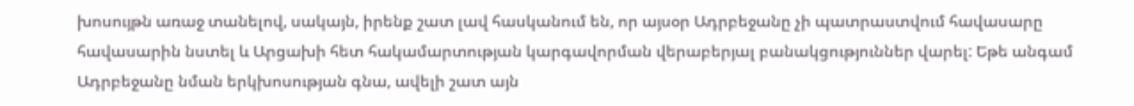խոսույթն առաջ տանելով, սակայն, իրենք շատ լավ հասկանում են, որ այսօր Ադրբեջանը չի պատրաստվում հավասարը հավասարին նստել և Արցախի հետ հակամարտության կարգավորման վերաբերյալ բանակցություններ վարել: Եթե անգամ Ադրբեջանը նման երկխոսության գնա, ավելի շատ այն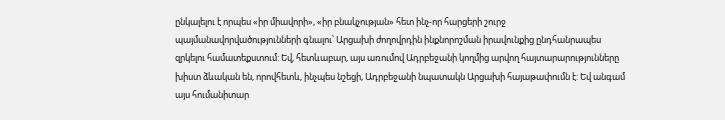ընկալելու է որպես «իր միավորի», «իր բնակչության» հետ ինչ-որ հարցերի շուրջ պայմանավորվածությունների գնալու՝ Արցախի ժողովրդին ինքնորոշման իրավունքից ընդհանրապես զրկելու համատեքստում: Եվ, հետևաբար, այս առումով Ադրբեջանի կողմից արվող հայտարարությունները խիստ ձևական են, որովհետև, ինչպես նշեցի, Ադրբեջանի նպատակն Արցախի հայաթափումն է: Եվ անգամ այս հումանիտար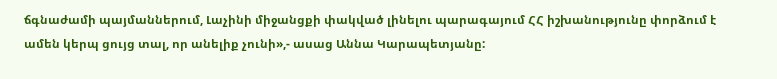ճգնաժամի պայմաններում, Լաչինի միջանցքի փակված լինելու պարագայում ՀՀ իշխանությունը փորձում է ամեն կերպ ցույց տալ, որ անելիք չունի»,- ասաց Աննա Կարապետյանը: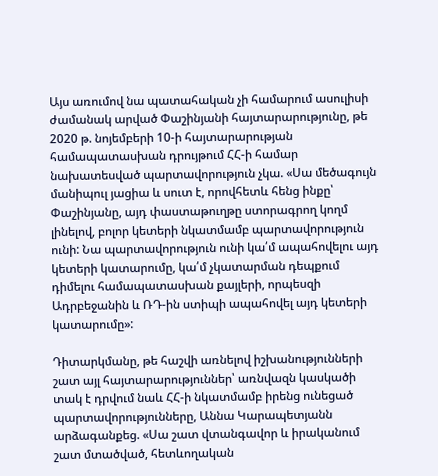Այս առումով նա պատահական չի համարում ասուլիսի ժամանակ արված Փաշինյանի հայտարարությունը, թե 2020 թ. նոյեմբերի 10-ի հայտարարության համապատասխան դրույթում ՀՀ-ի համար նախատեսված պարտավորություն չկա. «Սա մեծագույն մանիպուլ յացիա և սուտ է, որովհետև հենց ինքը՝ Փաշինյանը, այդ փաստաթուղթը ստորագրող կողմ լինելով, բոլոր կետերի նկատմամբ պարտավորություն ունի: Նա պարտավորություն ունի կա՛մ ապահովելու այդ կետերի կատարումը, կա՛մ չկատարման դեպքում դիմելու համապատասխան քայլերի, որպեսզի Ադրբեջանին և ՌԴ-ին ստիպի ապահովել այդ կետերի կատարումը»:

Դիտարկմանը, թե հաշվի առնելով իշխանությունների շատ այլ հայտարարություններ՝ առնվազն կասկածի տակ է դրվում նաև ՀՀ-ի նկատմամբ իրենց ունեցած պարտավորությունները, Աննա Կարապետյանն արձագանքեց. «Սա շատ վտանգավոր և իրականում շատ մտածված, հետևողական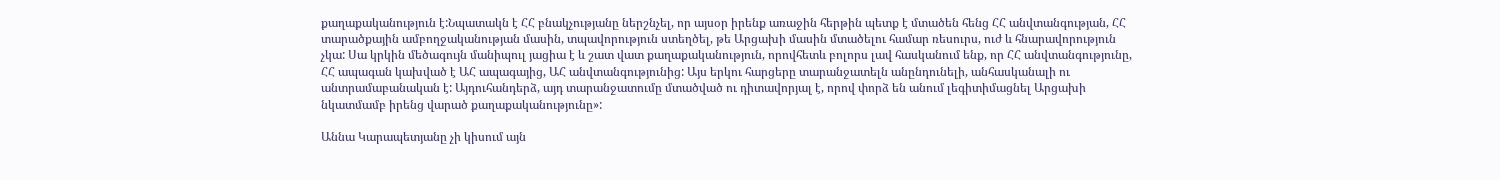քաղաքականություն է:Նպատակն է ՀՀ բնակչությանը ներշնչել, որ այսօր իրենք առաջին հերթին պետք է մտածեն հենց ՀՀ անվտանգության, ՀՀ տարածքային ամբողջականության մասին, տպավորություն ստեղծել, թե Արցախի մասին մտածելու համար ռեսուրս, ուժ և հնարավորություն չկա: Սա կրկին մեծագույն մանիպուլ յացիա է և շատ վատ քաղաքականություն, որովհետև բոլորս լավ հասկանում ենք, որ ՀՀ անվտանգությունը, ՀՀ ապագան կախված է ԱՀ ապագայից, ԱՀ անվտանգությունից: Այս երկու հարցերը տարանջատելն անընդունելի, անհասկանալի ու անտրամաբանական է: Այդուհանդերձ, այդ տարանջատումը մտածված ու դիտավորյալ է, որով փորձ են անում լեգիտիմացնել Արցախի նկատմամբ իրենց վարած քաղաքականությունը»:

Աննա Կարապետյանը չի կիսում այն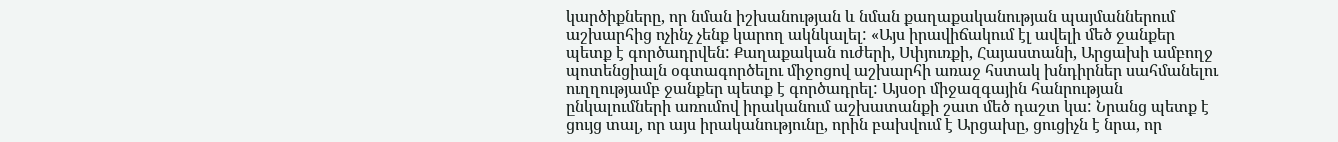կարծիքները, որ նման իշխանության և նման քաղաքականության պայմաններում աշխարհից ոչինչ չենք կարող ակնկալել: «Այս իրավիճակում էլ ավելի մեծ ջանքեր պետք է գործադրվեն: Քաղաքական ուժերի, Սփյուռքի, Հայաստանի, Արցախի ամբողջ պոտենցիալն օգտագործելու միջոցով աշխարհի առաջ հստակ խնդիրներ սահմանելու ուղղությամբ ջանքեր պետք է գործադրել: Այսօր միջազգային հանրության ընկալումների առումով իրականում աշխատանքի շատ մեծ դաշտ կա: Նրանց պետք է ցույց տալ, որ այս իրականությունը, որին բախվում է Արցախը, ցուցիչն է նրա, որ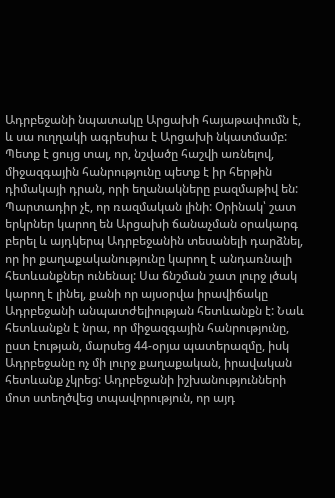Ադրբեջանի նպատակը Արցախի հայաթափումն է, և սա ուղղակի ագրեսիա է Արցախի նկատմամբ: Պետք է ցույց տալ, որ, նշվածը հաշվի առնելով, միջազգային հանրությունը պետք է իր հերթին դիմակայի դրան, որի եղանակները բազմաթիվ են: Պարտադիր չէ, որ ռազմական լինի: Օրինակ՝ շատ երկրներ կարող են Արցախի ճանաչման օրակարգ բերել և այդկերպ Ադրբեջանին տեսանելի դարձնել, որ իր քաղաքականությունը կարող է անդառնալի հետևանքներ ունենալ: Սա ճնշման շատ լուրջ լծակ կարող է լինել, քանի որ այսօրվա իրավիճակը Ադրբեջանի անպատժելիության հետևանքն է: Նաև հետևանքն է նրա, որ միջազգային հանրությունը, ըստ էության, մարսեց 44-օրյա պատերազմը, իսկ Ադրբեջանը ոչ մի լուրջ քաղաքական, իրավական հետևանք չկրեց: Ադրբեջանի իշխանությունների մոտ ստեղծվեց տպավորություն, որ այդ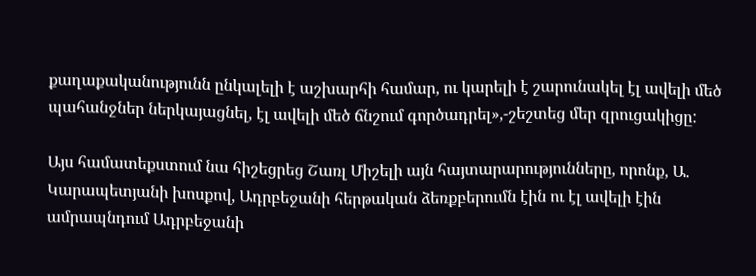քաղաքականությունն ընկալելի է աշխարհի համար, ու կարելի է շարունակել էլ ավելի մեծ պահանջներ ներկայացնել, էլ ավելի մեծ ճնշում գործադրել»,-շեշտեց մեր զրուցակիցը:

Այս համատեքստում նա հիշեցրեց Շառլ Միշելի այն հայտարարությունները, որոնք, Ա. Կարապետյանի խոսքով, Ադրբեջանի հերթական ձեռքբերումն էին ու էլ ավելի էին ամրապնդում Ադրբեջանի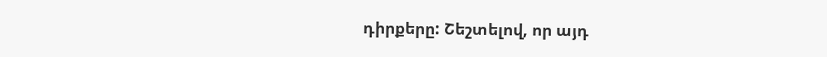դիրքերը: Շեշտելով, որ այդ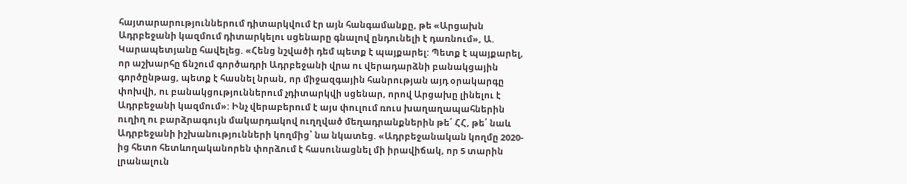հայտարարություններում դիտարկվում էր այն հանգամանքը, թե «Արցախն Ադրբեջանի կազմում դիտարկելու սցենարը գնալով ընդունելի է դառնում», Ա. Կարապետյանը հավելեց. «Հենց նշվածի դեմ պետք է պայքարել: Պետք է պայքարել, որ աշխարհը ճնշում գործադրի Ադրբեջանի վրա ու վերադարձնի բանակցային գործընթաց, պետք է հասնել նրան, որ միջազգային հանրության այդ օրակարգը փոխվի, ու բանակցություններում չդիտարկվի սցենար, որով Արցախը լինելու է Ադրբեջանի կազմում»: Ինչ վերաբերում է այս փուլում ռուս խաղաղապահներին ուղիղ ու բարձրագույն մակարդակով ուղղված մեղադրանքներին թե՛ ՀՀ, թե՛ նաև Ադրբեջանի իշխանությունների կողմից՝ նա նկատեց. «Ադրբեջանական կողմը 2020-ից հետո հետևողականորեն փորձում է հասունացնել մի իրավիճակ, որ 5 տարին լրանալուն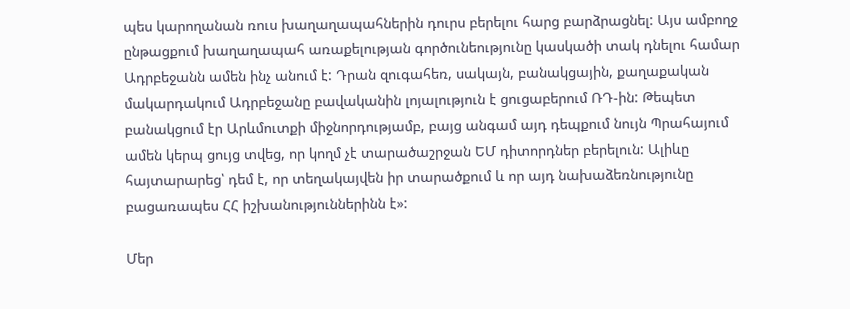պես կարողանան ռուս խաղաղապահներին դուրս բերելու հարց բարձրացնել: Այս ամբողջ ընթացքում խաղաղապահ առաքելության գործունեությունը կասկածի տակ դնելու համար Ադրբեջանն ամեն ինչ անում է: Դրան զուգահեռ, սակայն, բանակցային, քաղաքական մակարդակում Ադրբեջանը բավականին լոյալություն է ցուցաբերում ՌԴ-ին: Թեպետ բանակցում էր Արևմուտքի միջնորդությամբ, բայց անգամ այդ դեպքում նույն Պրահայում ամեն կերպ ցույց տվեց, որ կողմ չէ տարածաշրջան ԵՄ դիտորդներ բերելուն: Ալիևը հայտարարեց՝ դեմ է, որ տեղակայվեն իր տարածքում և որ այդ նախաձեռնությունը բացառապես ՀՀ իշխանություններինն է»:

Մեր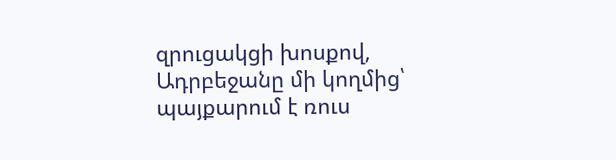զրուցակցի խոսքով, Ադրբեջանը մի կողմից՝ պայքարում է ռուս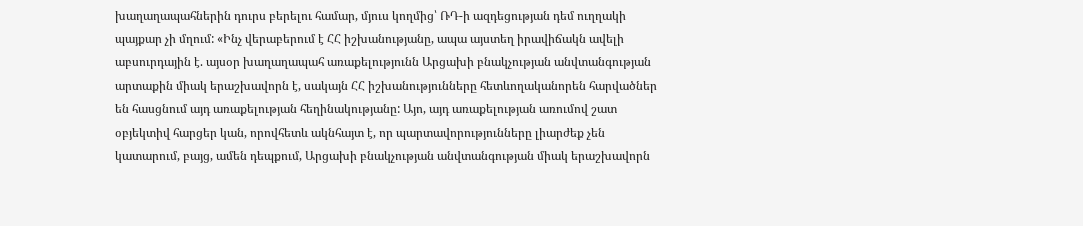խաղաղապահներին դուրս բերելու համար, մյուս կողմից՝ ՌԴ-ի ազդեցության դեմ ուղղակի պայքար չի մղում: «Ինչ վերաբերում է ՀՀ իշխանությանը, ապա այստեղ իրավիճակն ավելի աբսուրդային է. այսօր խաղաղապահ առաքելությունն Արցախի բնակչության անվտանգության արտաքին միակ երաշխավորն է, սակայն ՀՀ իշխանությունները հետևողականորեն հարվածներ են հասցնում այդ առաքելության հեղինակությանը: Այո, այդ առաքելության առումով շատ օբյեկտիվ հարցեր կան, որովհետև ակնհայտ է, որ պարտավորությունները լիարժեք չեն կատարում, բայց, ամեն դեպքում, Արցախի բնակչության անվտանգության միակ երաշխավորն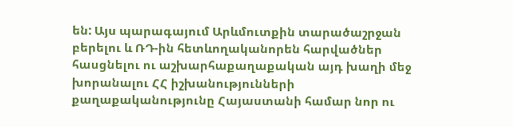են: Այս պարագայում Արևմուտքին տարածաշրջան բերելու և ՌԴ-ին հետևողականորեն հարվածներ հասցնելու ու աշխարհաքաղաքական այդ խաղի մեջ խորանալու ՀՀ իշխանությունների քաղաքականությունը Հայաստանի համար նոր ու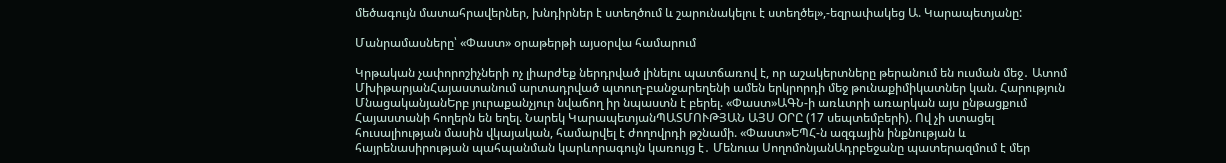մեծագույն մատահրավերներ, խնդիրներ է ստեղծում և շարունակելու է ստեղծել»,-եզրափակեց Ա. Կարապետյանը:

Մանրամասները՝ «Փաստ» օրաթերթի այսօրվա համարում

Կրթական չափորոշիչների ոչ լիարժեք ներդրված լինելու պատճառով է, որ աշակերտները թերանում են ուսման մեջ․ Ատոմ ՄխիթարյանՀայաստանում արտադրված պտուղ-բանջարեղենի ամեն երկրորդի մեջ թունաքիմիկատներ կան. Հարություն ՄնացականյանԵրբ յուրաքանչյուր նվաճող իր նպաստն է բերել. «Փաստ»ԱԳՆ-ի առևտրի առարկան այս ընթացքում Հայաստանի հողերն են եղել. Նարեկ ԿարապետյանՊԱՏՄՈՒԹՅԱՆ ԱՅՍ ՕՐԸ (17 սեպտեմբերի). Ով չի ստացել հուսալիության մասին վկայական, համարվել է ժողովրդի թշնամի. «Փաստ»ԵՊՀ-ն ազգային ինքնության և հայրենասիրության պահպանման կարևորագույն կառույց է․ Մենուա ՍողոմոնյանԱդրբեջանը պատերազմում է մեր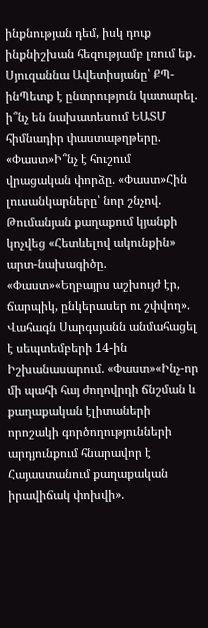ինքնության դեմ, իսկ դուք ինքնիշխան հեզությամբ լռում եք․ Սյուզաննա Ավետիսյանը՝ ՔՊ-ինՊետք է ընտրություն կատարել. ի՞նչ են նախատեսում ԵԱՏՄ հիմնադիր փաստաթղթերը. «Փաստ»Ի՞նչ է հուշում վրացական փորձը. «Փաստ»Հին լուսանկարները՝ նոր շնչով. Թումանյան քաղաքում կյանքի կոչվեց «Հետևելով ակունքին» արտ-նախագիծը. «Փաստ»«Եղբայրս աշխույժ էր, ճարպիկ, ընկերասեր ու շփվող». Վահագն Սարգսյանն անմահացել է սեպտեմբերի 14-ին Իշխանասարում. «Փաստ»«Ինչ-որ մի պահի հայ ժողովրդի ճնշման և քաղաքական էլիտաների որոշակի գործողությունների արդյունքում հնարավոր է Հայաստանում քաղաքական իրավիճակ փոխվի».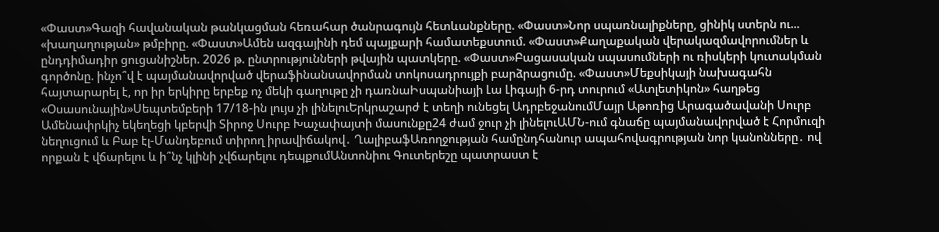«Փաստ»Գազի հավանական թանկացման հեռահար ծանրագույն հետևանքները. «Փաստ»Նոր սպառնալիքները, ցինիկ ստերն ու... «խաղաղության» թմբիրը. «Փաստ»Ամեն ազգայինի դեմ պայքարի համատեքստում. «Փաստ»Քաղաքական վերակազմավորումներ և ընդդիմադիր ցուցանիշներ. 2026 թ. ընտրությունների թվային պատկերը. «Փաստ»Բացասական սպասումների ու ռիսկերի կուտակման գործոնը. ինչո՞վ է պայմանավորված վերաֆինանսավորման տոկոսադրույքի բարձրացումը. «Փաստ»Մեքսիկայի նախագահն հայտարարել է, որ իր երկիրը երբեք ոչ մեկի գաղութը չի դառնաԻսպանիայի Լա Լիգայի 6-րդ տուրում «Ատլետիկոն» հաղթեց «Օսասունային»Սեպտեմբերի 17/18-ին լույս չի լինելուԵրկրաշարժ է տեղի ունեցել ԱդրբեջանումՄայր Աթոռից Արագածավանի Սուրբ Ամենափրկիչ եկեղեցի կբերվի Տիրոջ Սուրբ Խաչափայտի մասունքը24 ժամ ջուր չի լինելուԱՄՆ-ում գնաճը պայմանավորված է Հորմուզի նեղուցում և Բաբ էլ-Մանդեբում տիրող իրավիճակով․ ՂալիբաֆԱռողջության համընդհանուր ապահովագրության նոր կանոնները․ ով որքան է վճարելու և ի՞նչ կլինի չվճարելու դեպքումԱնտոնիու Գուտերեշը պատրաստ է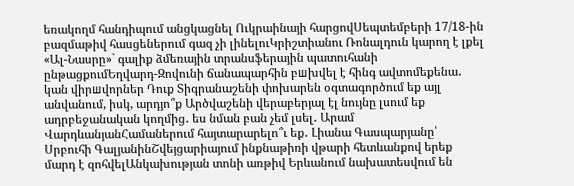եռակողմ հանդիպում անցկացնել Ուկրաինայի հարցովՍեպտեմբերի 17/18-ին բազմաթիվ հասցեներում գազ չի լինելուԿրիշտիանու Ռոնալդուն կարող է լքել «Ալ-Նասրը»` գալիք ձմեռային տրանսֆերային պատուհանի ընթացքումԵղվարդ-Զովունի ճանապարհին բшխվել է հինգ ավտոմեքենա․ կան վիրшվորներ Դուք Տիգրանաշենի փոխարեն օգտագործում եք այլ անվանում, իսկ, արդյո՞ք Արծվաշենի վերաբերյալ էլ նույնը լսում եք ադրբեջանական կողմից․ ես նման բան չեմ լսել․ Արամ ՎարդևանյանՀամաներում հայտարարելո՞ւ եք․ Լիանա Գասպարյանը՝ Սրբուհի ԳալյանինՇվեյցարիայում ինքնաթիռի վթարի հետևանքով երեք մարդ է զոհվելԱնկախության տոնի առթիվ Երևանում նախատեսվում են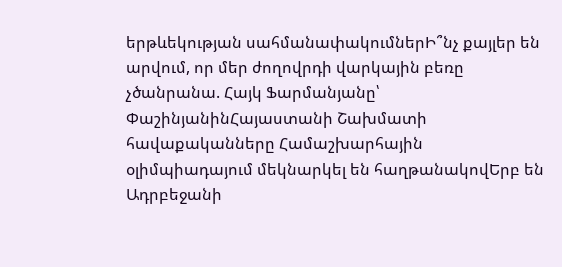երթևեկության սահմանափակումներԻ՞նչ քայլեր են արվում, որ մեր ժողովրդի վարկային բեռը չծանրանա. Հայկ Ֆարմանյանը՝ ՓաշինյանինՀայաստանի Շախմատի հավաքականները Համաշխարհային օլիմպիադայում մեկնարկել են հաղթանակովԵրբ են Ադրբեջանի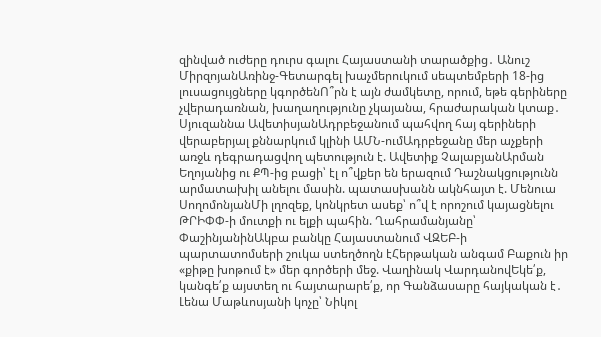զինված ուժերը դուրս գալու Հայաստանի տարածքից․ Անուշ ՄիրզոյանԱռինջ-Գետարգել խաչմերուկում սեպտեմբերի 18-ից լուսացույցները կգործենՈ՞րն է այն ժամկետը, որում, եթե գերիները չվերադառնան, խաղաղությունը չկայանա, հրաժարական կտաք․ Սյուզաննա ԱվետիսյանԱդրբեջանում պահվող հայ գերիների վերաբերյալ քննարկում կլինի ԱՄՆ-ումԱդրբեջանը մեր աչքերի առջև դեգրադացվող պետություն է. Ավետիք ՉալաբյանԱրման Եղոյանից ու ՔՊ-ից բացի՝ էլ ո՞վքեր են երազում Դաշնակցությունն արմատախիլ անելու մասին. պատասխանն ակնհայտ է. Մենուա ՍողոմոնյանՄի լղոզեք, կոնկրետ ասեք՝ ո՞վ է որոշում կայացնելու ԹՐԻՓՓ-ի մուտքի ու ելքի պահին. Ղահրամանյանը՝ ՓաշինյանինԱկբա բանկը Հայաստանում ՎԶԵԲ-ի պարտատոմսերի շուկա ստեղծողն էՀերթական անգամ Բաքուն իր «քիթը խոթում է» մեր գործերի մեջ. Վաղինակ ՎարդանովԵկե՛ք, կանգե՛ք այստեղ ու հայտարարե՛ք, որ Գանձասարը հայկական է․ Լենա Մաթևոսյանի կոչը՝ Նիկոլ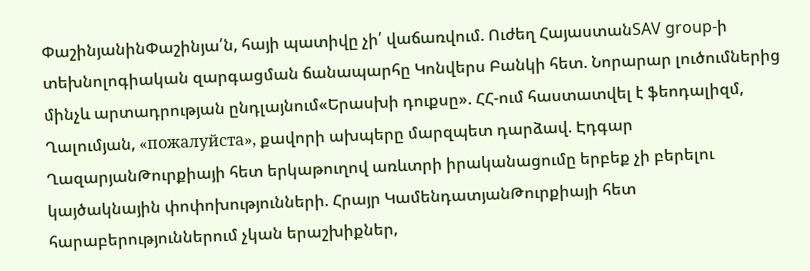ՓաշինյանինՓաշինյա՛ն, հայի պատիվը չի՛ վաճառվում. Ուժեղ ՀայաստանSAV group-ի տեխնոլոգիական զարգացման ճանապարհը Կոնվերս Բանկի հետ. Նորարար լուծումներից մինչև արտադրության ընդլայնում«Երասխի դուքսը». ՀՀ-ում հաստատվել է ֆեոդալիզմ, Ղալումյան, «пожалуйста», քավորի ախպերը մարզպետ դարձավ. Էդգար ՂազարյանԹուրքիայի հետ երկաթուղով առևտրի իրականացումը երբեք չի բերելու կայծակնային փոփոխությունների. Հրայր ԿամենդատյանԹուրքիայի հետ հարաբերություններում չկան երաշխիքներ,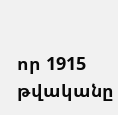որ 1915 թվականը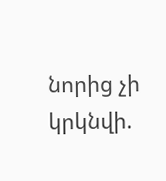նորից չի կրկնվի.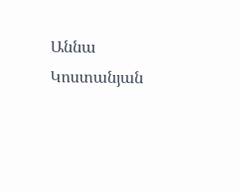Աննա Կոստանյան